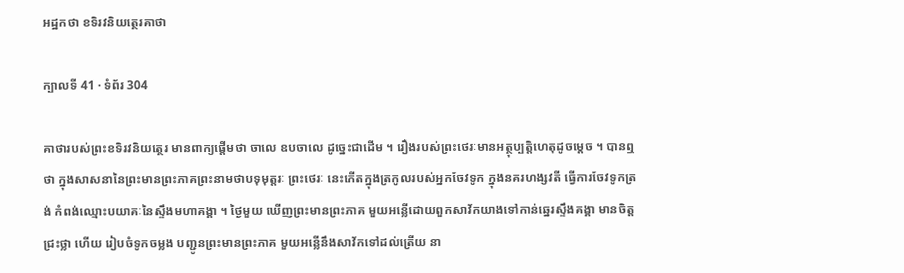អដ្ឋកថា ខទិរវនិយត្ថេរគាថា

ក្បាលទី 41 · ទំព័រ 304

គាថារបស់ព្រះខទិរវនិយត្ថេរ មានពាក្យផ្តើមថា ចាលេ ឧបចាលេ ដូច្នេះជាដើម ។ រឿងរបស់ព្រះថេរៈមានអត្ថុប្បត្តិហេតុដូចម្តេច ។ បានឮថា ក្នុងសាសនានៃព្រះមានព្រះភាគព្រះនាមថាបទុមុត្តរៈ ព្រះថេរៈ នេះកើតក្នុងត្រកូលរបស់អ្នកចែវទូក ក្នុងនគរហង្សវតី ធ្វើការចែវទូកត្រង់ កំពង់ឈ្មោះបយាគៈនៃស្ទឹងមហាគង្គា ។ ថ្ងៃមួយ ឃើញព្រះមានព្រះភាគ មួយអន្លើដោយពួកសាវ័កយាងទៅកាន់ឆ្នេរស្ទឹងគង្គា មានចិត្តជ្រះថ្លា ហើយ រៀបចំទូកចម្លង បញ្ជូនព្រះមានព្រះភាគ មួយអន្លើនឹងសាវ័កទៅដល់ត្រើយ នា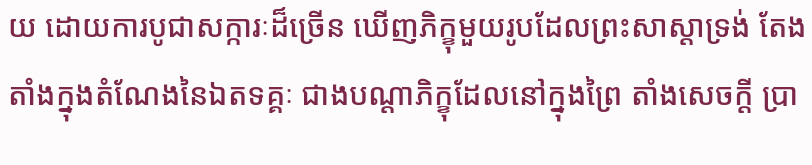យ ដោយការបូជាសក្ការៈដ៏ច្រើន ឃើញភិក្ខុមួយរូបដែលព្រះសាស្តាទ្រង់ តែងតាំងក្នុងតំណែងនៃឯតទគ្គៈ ជាងបណ្តាភិក្ខុដែលនៅក្នុងព្រៃ តាំងសេចក្តី ប្រា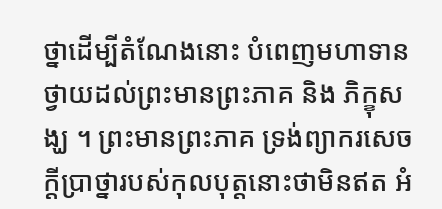ថ្នាដើម្បីតំណែងនោះ បំពេញមហាទាន ថ្វាយដល់ព្រះមានព្រះភាគ និង ភិក្ខុសង្ឃ ។ ព្រះមានព្រះភាគ ទ្រង់ព្យាករសេចក្តីប្រាថ្នារបស់កុលបុត្តនោះថាមិនឥត អំ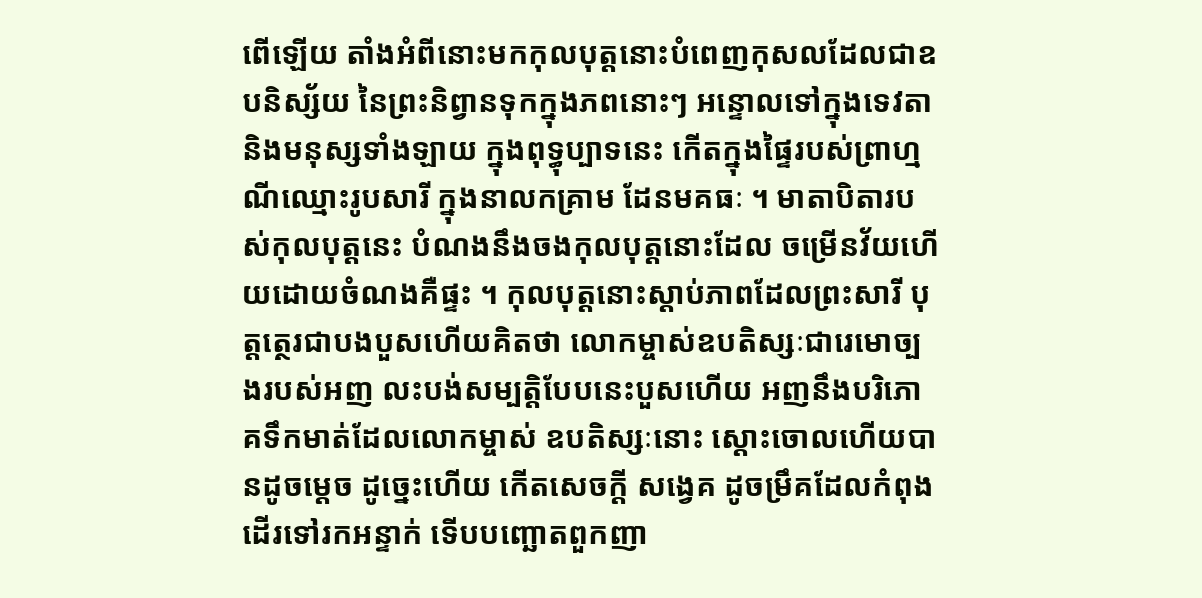ពើឡើយ តាំងអំពីនោះមកកុលបុត្តនោះបំពេញកុសលដែលជាឧបនិស្ស័យ នៃព្រះនិព្វានទុកក្នុងភពនោះៗ អន្ទោលទៅក្នុងទេវតា និងមនុស្សទាំងឡាយ ក្នុងពុទ្ធុប្បាទនេះ កើតក្នុងផ្ទៃរបស់ព្រាហ្មណីឈ្មោះរូបសារី ក្នុងនាលកគ្រាម ដែនមគធៈ ។ មាតាបិតារបស់កុលបុត្តនេះ បំណងនឹងចងកុលបុត្តនោះដែល ចម្រើនវ័យហើយដោយចំណងគឺផ្ទះ ។ កុលបុត្តនោះស្តាប់ភាពដែលព្រះសារី បុត្តត្ថេរជាបងបួសហើយគិតថា លោកម្ចាស់ឧបតិស្សៈជារេមោច្បងរបស់អញ លះបង់សម្បត្តិបែបនេះបួសហើយ អញនឹងបរិភោគទឹកមាត់ដែលលោកម្ចាស់ ឧបតិស្សៈនោះ ស្តោះចោលហើយបានដូចម្តេច ដូច្នេះហើយ កើតសេចក្តី សង្វេគ ដូចម្រឹគដែលកំពុងដើរទៅរកអន្ទាក់ ទើបបញ្ឆោតពួកញា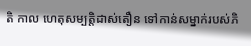តិ កាល ហេតុសម្បត្តិដាស់តឿន ទៅកាន់សម្នាក់របស់ភិ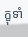ក្ខុទាំ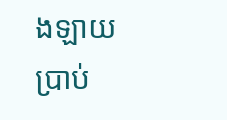ងឡាយ ប្រាប់